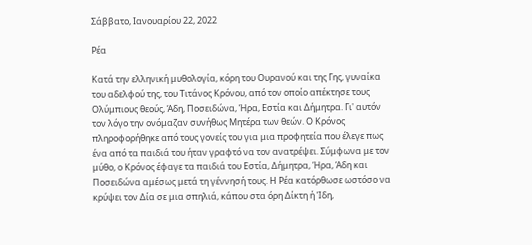Σάββατο, Ιανουαρίου 22, 2022

Ρέα

Κατά την ελληνική μυθολογία, κόρη του Ουρανού και της Γης, γυναίκα του αδελφού της, του Τιτάνος Κρόνου, από τον οποίο απέκτησε τους Ολύμπιους θεούς, Άδη, Ποσειδώνα, Ήρα, Εστία και Δήμητρα. Γι' αυτόν τον λόγο την ονόμαζαν συνήθως Μητέρα των θεών. Ο Κρόνος πληροφορήθηκε από τους γονείς του για μια προφητεία που έλεγε πως ένα από τα παιδιά του ήταν γραφτό να τον ανατρέψει. Σύμφωνα με τον μύθο, ο Κρόνος έφαγε τα παιδιά του Εστία, Δήμητρα, Ήρα, Άδη και Ποσειδώνα αμέσως μετά τη γέννησή τους. Η Ρέα κατόρθωσε ωστόσο να κρύψει τον Δία σε μια σπηλιά, κάπου στα όρη Δίκτη ή Ίδη,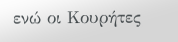ενώ οι Κουρήτες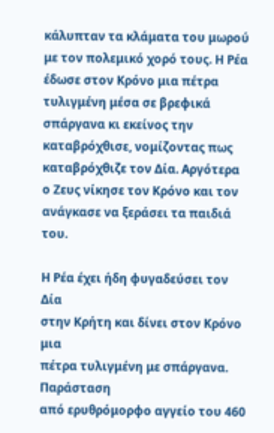κάλυπταν τα κλάματα του μωρού με τον πολεμικό χορό τους. Η Ρέα έδωσε στον Κρόνο μια πέτρα τυλιγμένη μέσα σε βρεφικά σπάργανα κι εκείνος την καταβρόχθισε, νομίζοντας πως καταβρόχθιζε τον Δία. Αργότερα ο Ζευς νίκησε τον Κρόνο και τον ανάγκασε να ξεράσει τα παιδιά του.

Η Ρέα έχει ήδη φυγαδεύσει τον Δία
στην Κρήτη και δίνει στον Κρόνο μια
πέτρα τυλιγμένη με σπάργανα. Παράσταση
από ερυθρόμορφο αγγείο του 460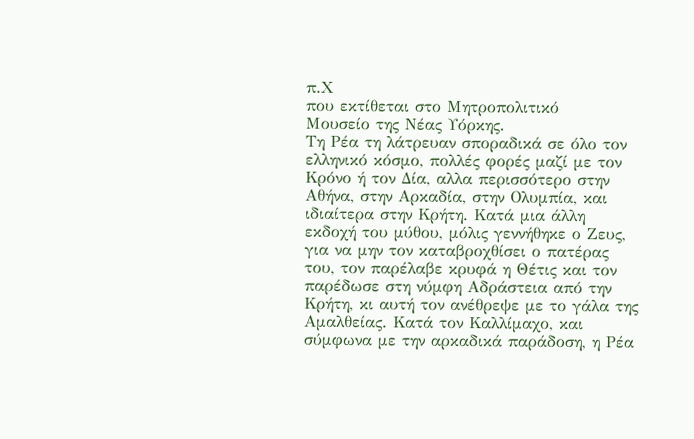π.Χ
που εκτίθεται στο Μητροπολιτικό
Μουσείο της Νέας Υόρκης.
Τη Ρέα τη λάτρευαν σποραδικά σε όλο τον ελληνικό κόσμο, πολλές φορές μαζί με τον Κρόνο ή τον Δία, αλλα περισσότερο στην Αθήνα, στην Αρκαδία, στην Ολυμπία, και ιδιαίτερα στην Κρήτη. Κατά μια άλλη εκδοχή του μύθου, μόλις γεννήθηκε ο Ζευς, για να μην τον καταβροχθίσει ο πατέρας του, τον παρέλαβε κρυφά η Θέτις και τον παρέδωσε στη νύμφη Αδράστεια από την Κρήτη, κι αυτή τον ανέθρεψε με το γάλα της Αμαλθείας. Κατά τον Καλλίμαχο, και σύμφωνα με την αρκαδικά παράδοση, η Ρέα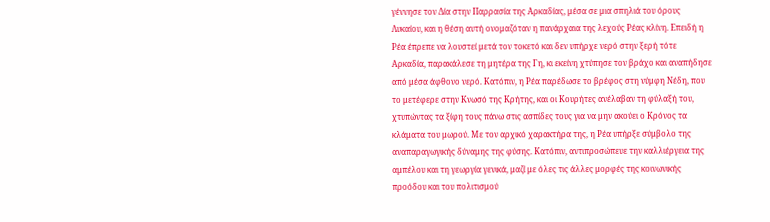γέννησε τον Δία στην Παρρασία της Αρκαδίας, μέσα σε μια σπηλιά του όρους Λυκαίου, και η θέση αυτή ονομαζόταν η πανάρχαια της λεχούς Ρέας κλίνη. Επειδή η Ρέα έπρεπε να λουστεί μετά τον τοκετό και δεν υπήρχε νερό στην ξερή τότε Αρκαδία, παρακάλεσε τη μητέρα της Γη, κι εκείνη χτύπησε τον βράχο και αναπήδησε από μέσα άφθονο νερό. Κατόπιν, η Ρέα παρέδωσε το βρέφος στη νύμφη Νέδη, που το μετέφερε στην Κνωσό της Κρήτης, και οι Κουρήτες ανέλαβαν τη φύλαξή του, χτυπώντας τα ξίφη τους πάνω στις ασπίδες τους για να μην ακούει ο Κρόνος τα κλάματα του μωρού. Με τον αρχικό χαρακτήρα της, η Ρέα υπήρξε σύμβολο της αναπαραγωγικής δύναμης της φύσης. Κατόπιν, αντιπροσώπευε την καλλιέργεια της αμπέλου και τη γεωργία γενικά, μαζί με όλες τις άλλες μορφές της κοινωνικής προόδου και του πολιτισμού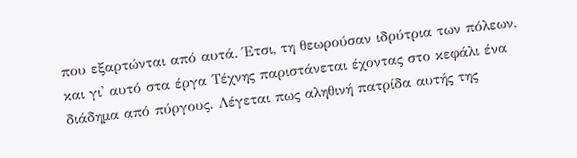που εξαρτώνται από αυτά. Έτσι, τη θεωρούσαν ιδρύτρια των πόλεων, και γι' αυτό στα έργα Τέχνης παριστάνεται έχοντας στο κεφάλι ένα διάδημα από πύργους. Λέγεται πως αληθινή πατρίδα αυτής της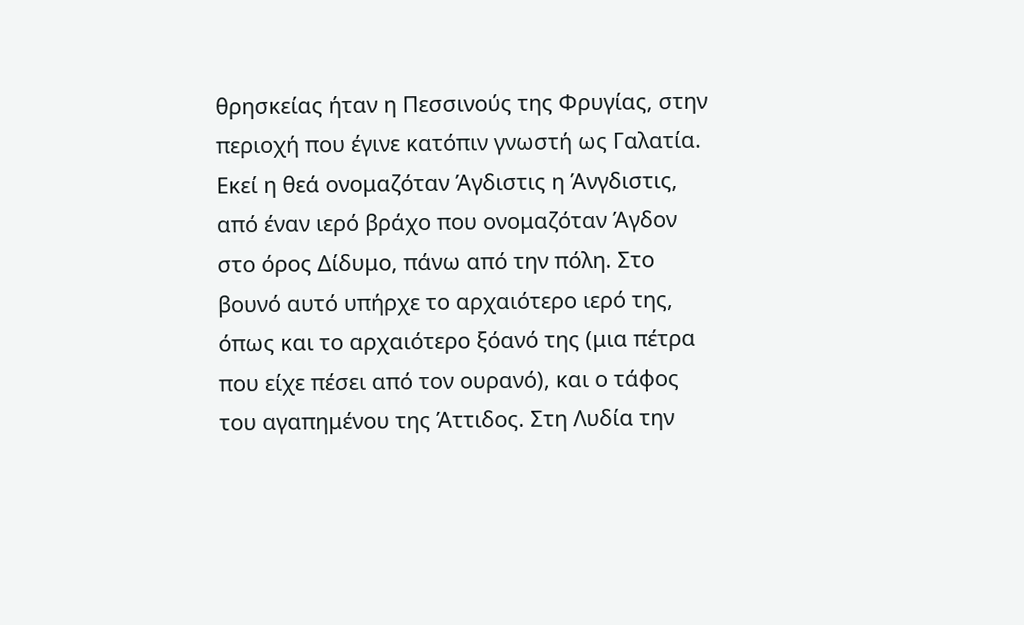θρησκείας ήταν η Πεσσινούς της Φρυγίας, στην περιοχή που έγινε κατόπιν γνωστή ως Γαλατία. Εκεί η θεά ονομαζόταν Άγδιστις η Άνγδιστις, από έναν ιερό βράχο που ονομαζόταν Άγδον στο όρος Δίδυμο, πάνω από την πόλη. Στο βουνό αυτό υπήρχε το αρχαιότερο ιερό της, όπως και το αρχαιότερο ξόανό της (μια πέτρα που είχε πέσει από τον ουρανό), και ο τάφος του αγαπημένου της Άττιδος. Στη Λυδία την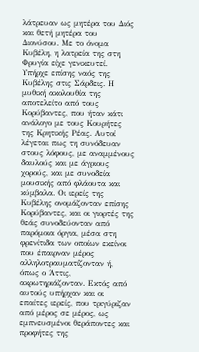λάτρευαν ως μητέρα του Διός και θετή μητέρα του Διονύσου. Με το όνομα Κυβέλη, η λατρεία της στη Φρυγία είχε γενικευτεί. Υπήρχε επίσης ναός της Κυβέλης στις Σάρδεις. Η μυθική ακολουθία της αποτελείτο από τους Κορύβαντες, που ήταν κάτι ανάλογο με τους Κουρήτες της Κρητικής Ρέας. Αυτοί λέγεται πως τη συνόδευαν στους λόφους, με αναμμένους δαυλούς και με άγριους χορούς, και με συνοδεία μουσικής από φλάουτα και κύμβαλα. Οι ιερείς της Κυβέλης ονομάζονταν επίσης Κορύβαντες, και οι γιορτές της θεάς συνοδεύονταν από παρόμοια όργια, μέσα στη φρενίτιδα των οποίων εκείνοι που έπαιρναν μέρος αλληλοτραυματίζονταν ή, όπως ο Άττις, ακρωτηριάζονταν. Εκτός από αυτούς υπήρχαν και οι επαίτες ιερείς, που τριγύριζαν από μέρος σε μέρος, ως εμπνευσμένοι θεράποντες και προφήτες της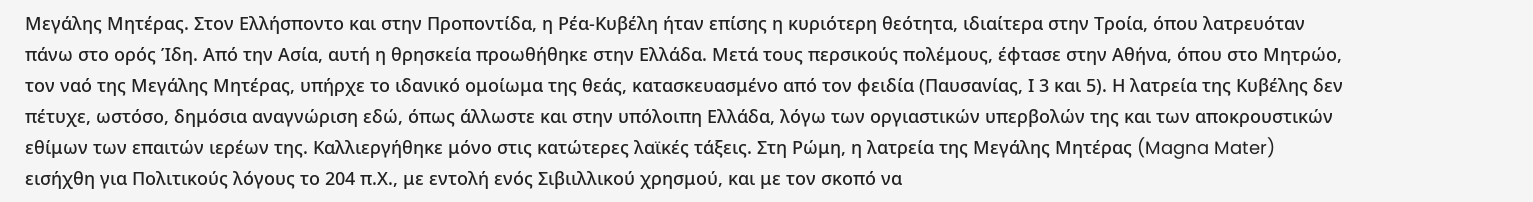Μεγάλης Μητέρας. Στον Ελλήσποντο και στην Προποντίδα, η Ρέα-Κυβέλη ήταν επίσης η κυριότερη θεότητα, ιδιαίτερα στην Τροία, όπου λατρευόταν πάνω στο ορός Ίδη. Από την Ασία, αυτή η θρησκεία προωθήθηκε στην Ελλάδα. Μετά τους περσικούς πολέμους, έφτασε στην Αθήνα, όπου στο Μητρώο, τον ναό της Μεγάλης Μητέρας, υπήρχε το ιδανικό ομοίωμα της θεάς, κατασκευασμένο από τον φειδία (Παυσανίας, Ι 3 και 5). Η λατρεία της Κυβέλης δεν πέτυχε, ωστόσο, δημόσια αναγνώριση εδώ, όπως άλλωστε και στην υπόλοιπη Ελλάδα, λόγω των οργιαστικών υπερβολών της και των αποκρουστικών εθίμων των επαιτών ιερέων της. Καλλιεργήθηκε μόνο στις κατώτερες λαϊκές τάξεις. Στη Ρώμη, η λατρεία της Μεγάλης Μητέρας (Magna Mater) εισήχθη για Πολιτικούς λόγους το 204 π.Χ., με εντολή ενός Σιβιιλλικού χρησμού, και με τον σκοπό να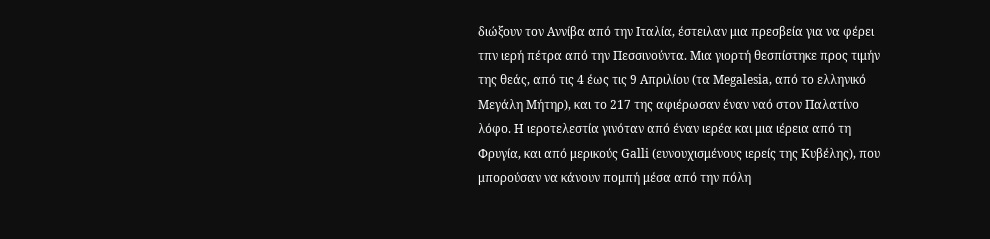διώξουν τον Αννίβα από την Ιταλία, έστειλαν μια πρεσβεία για να φέρει τπν ιερή πέτρα από την Πεσσινούντα. Μια γιορτή θεσπίστηκε προς τιμήν της θεάς, από τις 4 έως τις 9 Απριλίου (τα Megalesia, από το ελληνικό Μεγάλη Μήτηρ), και το 217 της αφιέρωσαν έναν ναό στον Παλατίνο λόφο. Η ιεροτελεστία γινόταν από έναν ιερέα και μια ιέρεια από τη Φρυγία, και από μερικούς Galli (ευνουχισμένους ιερείς της Κυβέλης), που μπορούσαν να κάνουν πομπή μέσα από την πόλη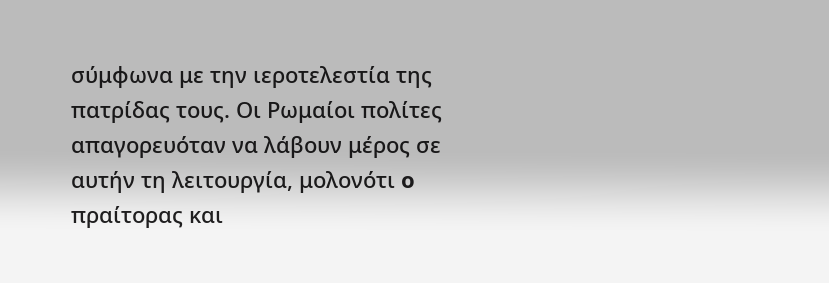σύμφωνα με την ιεροτελεστία της πατρίδας τους. Οι Ρωμαίοι πολίτες απαγορευόταν να λάβουν μέρος σε αυτήν τη λειτουργία, μολονότι o πραίτορας και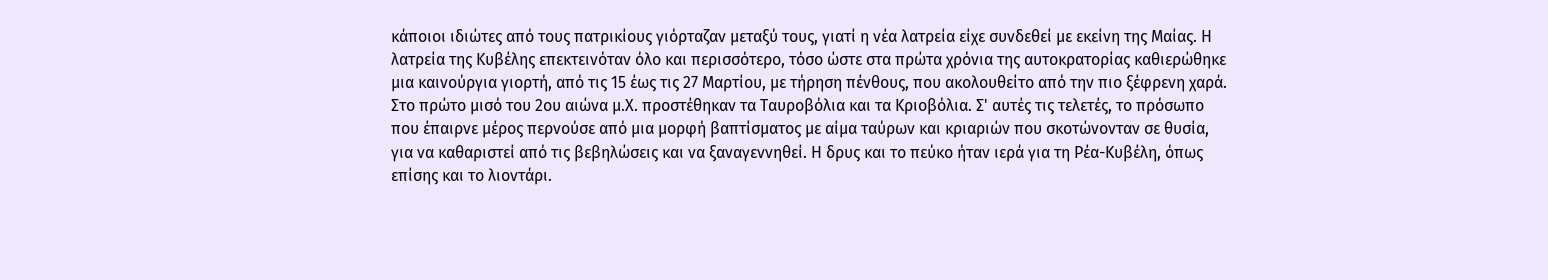κάποιοι ιδιώτες από τους πατρικίους γιόρταζαν μεταξύ τους, γιατί η νέα λατρεία είχε συνδεθεί με εκείνη της Μαίας. Η λατρεία της Κυβέλης επεκτεινόταν όλο και περισσότερο, τόσο ώστε στα πρώτα χρόνια της αυτοκρατορίας καθιερώθηκε μια καινούργια γιορτή, από τις 15 έως τις 27 Μαρτίου, με τήρηση πένθους, που ακολουθείτο από την πιο ξέφρενη χαρά. Στο πρώτο μισό του 2ου αιώνα μ.Χ. προστέθηκαν τα Ταυροβόλια και τα Κριοβόλια. Σ' αυτές τις τελετές, το πρόσωπο που έπαιρνε μέρος περνούσε από μια μορφή βαπτίσματος με αίμα ταύρων και κριαριών που σκοτώνονταν σε θυσία, για να καθαριστεί από τις βεβηλώσεις και να ξαναγεννηθεί. Η δρυς και το πεύκο ήταν ιερά για τη Ρέα-Κυβέλη, όπως επίσης και το λιοντάρι.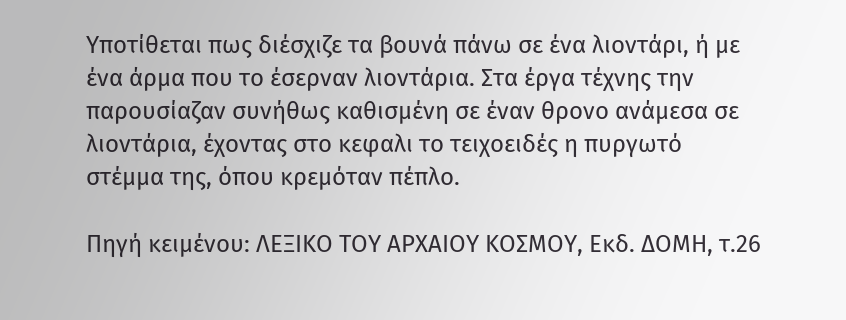Υποτίθεται πως διέσχιζε τα βουνά πάνω σε ένα λιοντάρι, ή με ένα άρμα που το έσερναν λιοντάρια. Στα έργα τέχνης την παρουσίαζαν συνήθως καθισμένη σε έναν θρονο ανάμεσα σε λιοντάρια, έχοντας στο κεφαλι το τειχοειδές η πυργωτό στέμμα της, όπου κρεμόταν πέπλο.

Πηγή κειμένου: ΛΕΞΙΚΟ ΤΟΥ ΑΡΧΑΙΟΥ ΚΟΣΜΟΥ, Εκδ. ΔΟΜΗ, τ.26